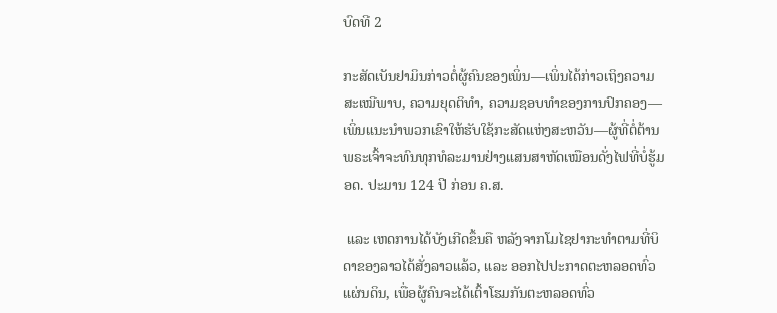ບົດທີ 2

ກະສັດເບັນຢາມິນກ່າວຕໍ່ຜູ້ຄົນຂອງເພິ່ນ—ເພິ່ນໄດ້ກ່າວເຖິງຄວາມສະເໝີພາບ, ຄວາມຍຸດຕິທຳ, ຄວາມຊອບທຳຂອງການປົກຄອງ—ເພິ່ນແນະນຳພວກເຂົາໃຫ້ຮັບໃຊ້ກະສັດແຫ່ງສະຫວັນ—ຜູ້ທີ່ຕໍ່ຕ້ານພຣະເຈົ້າຈະທົນທຸກທໍລະມານຢ່າງແສນສາຫັດເໝືອນດັ່ງໄຟທີ່ບໍ່ຮູ້ມອດ. ປະມານ 124 ປີ ກ່ອນ ຄ.ສ.

 ແລະ ເຫດການໄດ້ບັງເກີດຂຶ້ນຄື ຫລັງຈາກໂມໄຊຢາກະທຳຕາມທີ່ບິດາຂອງລາວໄດ້ສັ່ງລາວແລ້ວ, ແລະ ອອກໄປປະກາດຕະຫລອດທົ່ວແຜ່ນດິນ, ເພື່ອຜູ້ຄົນຈະໄດ້ເຕົ້າໂຮມກັນຕະຫລອດທົ່ວ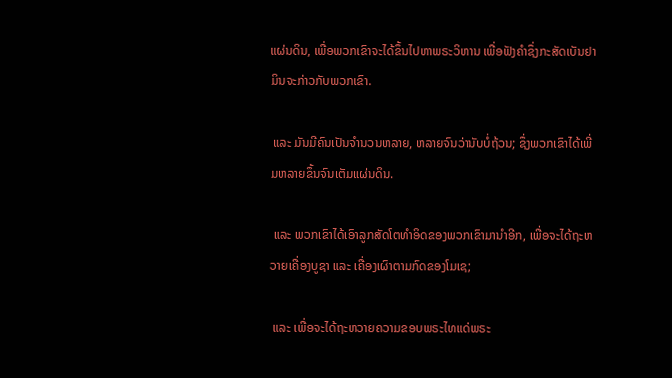ແຜ່ນດິນ, ເພື່ອພວກເຂົາຈະໄດ້ຂຶ້ນໄປຫາພຣະວິຫານ ເພື່ອຟັງຄຳຊຶ່ງກະສັດເບັນຢາມິນຈະກ່າວກັບພວກເຂົາ.

 ແລະ ມັນມີຄົນເປັນຈຳນວນຫລາຍ, ຫລາຍຈົນວ່ານັບບໍ່ຖ້ວນ; ຊຶ່ງພວກເຂົາໄດ້ເພີ່ມຫລາຍຂຶ້ນຈົນເຕັມແຜ່ນດິນ.

 ແລະ ພວກເຂົາໄດ້ເອົາລູກສັດໂຕທຳອິດຂອງພວກເຂົາມານຳອີກ, ເພື່ອຈະໄດ້ຖະຫວາຍເຄື່ອງບູຊາ ແລະ ເຄື່ອງເຜົາຕາມກົດຂອງໂມເຊ;

 ແລະ ເພື່ອຈະໄດ້ຖະຫວາຍຄວາມຂອບພຣະໄທແດ່ພຣະ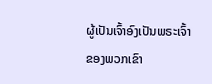ຜູ້ເປັນເຈົ້າອົງເປັນພຣະເຈົ້າຂອງພວກເຂົາ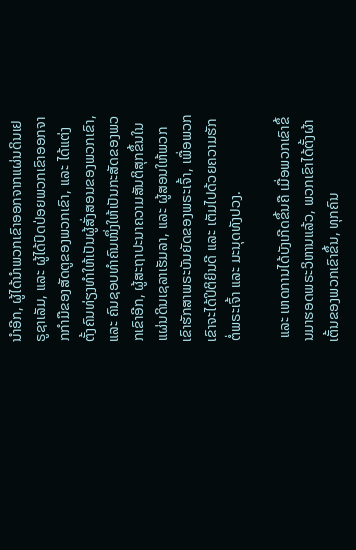ນຳອີກ, ຜູ້ໄດ້ນຳພວກເຂົາອອກຈາກແຜ່ນດິນເຢຣູຊາເລັມ, ແລະ ຜູ້ໄດ້ປົດປ່ອຍພວກເຂົາອອກຈາກກຳມືຂອງສັດຕູຂອງພວກເຂົາ, ແລະ ໄດ້ແຕ່ງຕັ້ງຄົນທ່ຽງທຳໃຫ້ເປັນຜູ້ສັ່ງສອນຂອງພວກເຂົາ, ແລະ ຄົນຊອບທຳຄົນໜຶ່ງໃຫ້ເປັນກະສັດຂອງພວກເຂົາອີກ, ຜູ້ສະຖາປະນາຄວາມສັນຕິສຸກຂຶ້ນໃນແຜ່ນດິນເຊລາເຮັມລາ, ແລະ ຜູ້ສອນໃຫ້ພວກເຂົາຮັກສາພຣະບັນຍັດຂອງພຣະເຈົ້າ, ເພື່ອພວກເຂົາຈະໄດ້ປິຕິຍິນດີ ແລະ ເຕັມໄປດ້ວຍຄວາມຮັກຕໍ່ພຣະເຈົ້າ ແລະ ມະນຸດທັງປວງ.

 ແລະ ເຫດການໄດ້ບັງເກີດຂຶ້ນຄື ເມື່ອພວກເຂົາຂຶ້ນມາຮອດພຣະວິຫານແລ້ວ, ພວກເຂົາໄດ້ຕັ້ງຜ້າເຕັ້ນຂອງພວກເຂົາຂຶ້ນ, ທຸກຄົນ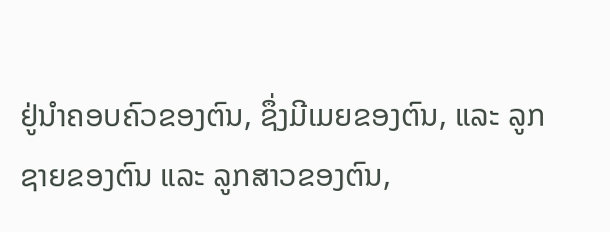ຢູ່ນຳຄອບຄົວຂອງຕົນ, ຊຶ່ງມີເມຍຂອງຕົນ, ແລະ ລູກຊາຍຂອງຕົນ ແລະ ລູກສາວຂອງຕົນ,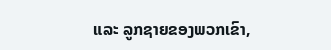ແລະ ລູກຊາຍຂອງພວກເຂົາ,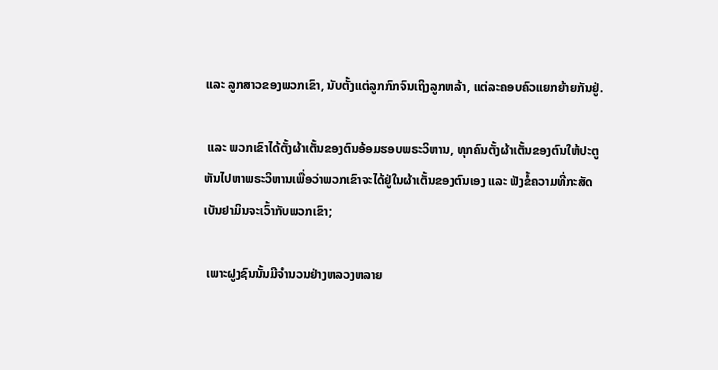ແລະ ລູກສາວຂອງພວກເຂົາ, ນັບຕັ້ງແຕ່ລູກກົກຈົນເຖິງລູກຫລ້າ, ແຕ່ລະຄອບຄົວແຍກຍ້າຍກັນຢູ່.

 ແລະ ພວກເຂົາໄດ້ຕັ້ງຜ້າເຕັ້ນຂອງຕົນອ້ອມຮອບພຣະວິຫານ, ທຸກຄົນຕັ້ງຜ້າເຕັ້ນຂອງຕົນໃຫ້ປະຕູຫັນໄປຫາພຣະວິຫານເພື່ອວ່າພວກເຂົາຈະໄດ້ຢູ່ໃນຜ້າເຕັ້ນຂອງຕົນເອງ ແລະ ຟັງຂໍ້ຄວາມທີ່ກະສັດເບັນຢາມິນຈະເວົ້າກັບພວກເຂົາ;

 ເພາະຝູງຊົນນັ້ນມີຈຳນວນຢ່າງຫລວງຫລາຍ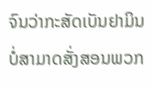ຈົນວ່າກະສັດເບັນຢາມິນບໍ່ສາມາດສັ່ງສອນພວກ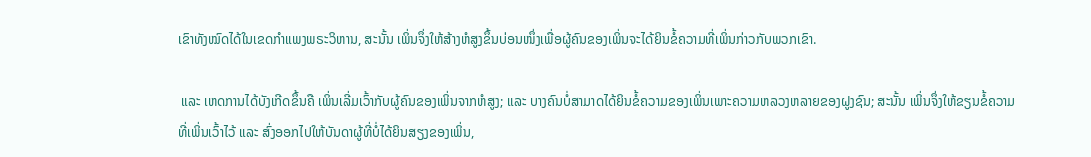ເຂົາທັງໝົດໄດ້ໃນເຂດກຳແພງພຣະວິຫານ, ສະນັ້ນ ເພິ່ນຈຶ່ງໃຫ້ສ້າງຫໍສູງຂຶ້ນບ່ອນໜຶ່ງເພື່ອຜູ້ຄົນຂອງເພິ່ນຈະໄດ້ຍິນຂໍ້ຄວາມທີ່ເພິ່ນກ່າວກັບພວກເຂົາ.

 ແລະ ເຫດການໄດ້ບັງເກີດຂຶ້ນຄື ເພິ່ນເລີ່ມເວົ້າກັບຜູ້ຄົນຂອງເພິ່ນຈາກຫໍສູງ; ແລະ ບາງຄົນບໍ່ສາມາດໄດ້ຍິນຂໍ້ຄວາມຂອງເພິ່ນເພາະຄວາມຫລວງຫລາຍຂອງຝູງຊົນ; ສະນັ້ນ ເພິ່ນຈຶ່ງໃຫ້ຂຽນຂໍ້ຄວາມທີ່ເພິ່ນເວົ້າໄວ້ ແລະ ສົ່ງອອກໄປໃຫ້ບັນດາຜູ້ທີ່ບໍ່ໄດ້ຍິນສຽງຂອງເພິ່ນ,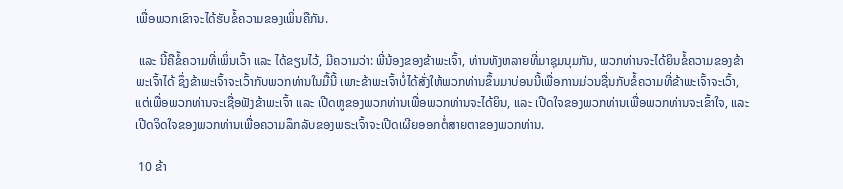ເພື່ອພວກເຂົາຈະໄດ້ຮັບຂໍ້ຄວາມຂອງເພິ່ນຄືກັນ.

 ແລະ ນີ້ຄືຂໍ້ຄວາມທີ່ເພິ່ນເວົ້າ ແລະ ໄດ້ຂຽນໄວ້, ມີຄວາມວ່າ: ພີ່ນ້ອງຂອງຂ້າພະເຈົ້າ, ທ່ານທັງຫລາຍທີ່ມາຊຸມນຸມກັນ, ພວກທ່ານຈະໄດ້ຍິນຂໍ້ຄວາມຂອງຂ້າພະເຈົ້າໄດ້ ຊຶ່ງຂ້າພະເຈົ້າຈະເວົ້າກັບພວກທ່ານໃນມື້ນີ້ ເພາະຂ້າພະເຈົ້າບໍ່ໄດ້ສັ່ງໃຫ້ພວກທ່ານຂຶ້ນມາບ່ອນນີ້ເພື່ອການມ່ວນຊື່ນກັບຂໍ້ຄວາມທີ່ຂ້າພະເຈົ້າຈະເວົ້າ, ແຕ່ເພື່ອພວກທ່ານຈະເຊື່ອຟັງຂ້າພະເຈົ້າ ແລະ ເປີດຫູຂອງພວກທ່ານເພື່ອພວກທ່ານຈະໄດ້ຍິນ, ແລະ ເປີດໃຈຂອງພວກທ່ານເພື່ອພວກທ່ານຈະເຂົ້າໃຈ, ແລະ ເປີດຈິດໃຈຂອງພວກທ່ານເພື່ອຄວາມລຶກລັບຂອງພຣະເຈົ້າຈະເປີດເຜີຍອອກຕໍ່ສາຍຕາຂອງພວກທ່ານ.

 10 ຂ້າ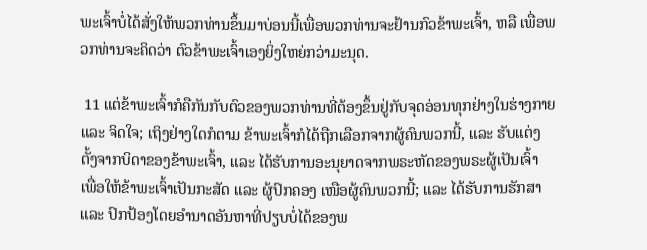ພະເຈົ້າບໍ່ໄດ້ສັ່ງໃຫ້ພວກທ່ານຂຶ້ນມາບ່ອນນີ້ເພື່ອພວກທ່ານຈະຢ້ານກົວຂ້າພະເຈົ້າ, ຫລື ເພື່ອພວກທ່ານຈະຄິດວ່າ ຕົວຂ້າພະເຈົ້າເອງຍິ່ງໃຫຍ່ກວ່າມະນຸດ.

 11 ແຕ່ຂ້າພະເຈົ້າກໍຄືກັນກັບຕົວຂອງພວກທ່ານທີ່ຕ້ອງຂຶ້ນຢູ່ກັບຈຸດອ່ອນທຸກຢ່າງໃນຮ່າງກາຍ ແລະ ຈິດໃຈ; ເຖິງຢ່າງໃດກໍຕາມ ຂ້າພະເຈົ້າກໍໄດ້ຖືກເລືອກຈາກຜູ້ຄົນພວກນີ້, ແລະ ຮັບແຕ່ງຕັ້ງຈາກບິດາຂອງຂ້າພະເຈົ້າ, ແລະ ໄດ້ຮັບການອະນຸຍາດຈາກພຣະຫັດຂອງພຣະຜູ້ເປັນເຈົ້າ ເພື່ອໃຫ້ຂ້າພະເຈົ້າເປັນກະສັດ ແລະ ຜູ້ປົກຄອງ ເໜືອຜູ້ຄົນພວກນີ້; ແລະ ໄດ້ຮັບການຮັກສາ ແລະ ປົກປ້ອງໂດຍອຳນາດອັນຫາທີ່ປຽບບໍ່ໄດ້ຂອງພ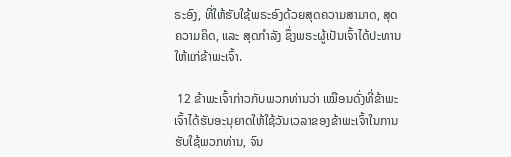ຣະອົງ, ທີ່ໃຫ້ຮັບໃຊ້ພຣະອົງດ້ວຍສຸດຄວາມສາມາດ, ສຸດຄວາມຄິດ, ແລະ ສຸດກຳລັງ ຊຶ່ງພຣະຜູ້ເປັນເຈົ້າໄດ້ປະທານໃຫ້ແກ່ຂ້າພະເຈົ້າ.

 12 ຂ້າພະເຈົ້າກ່າວກັບພວກທ່ານວ່າ ເໝືອນດັ່ງທີ່ຂ້າພະເຈົ້າໄດ້ຮັບອະນຸຍາດໃຫ້ໃຊ້ວັນເວລາຂອງຂ້າພະເຈົ້າໃນການຮັບໃຊ້ພວກທ່ານ, ຈົນ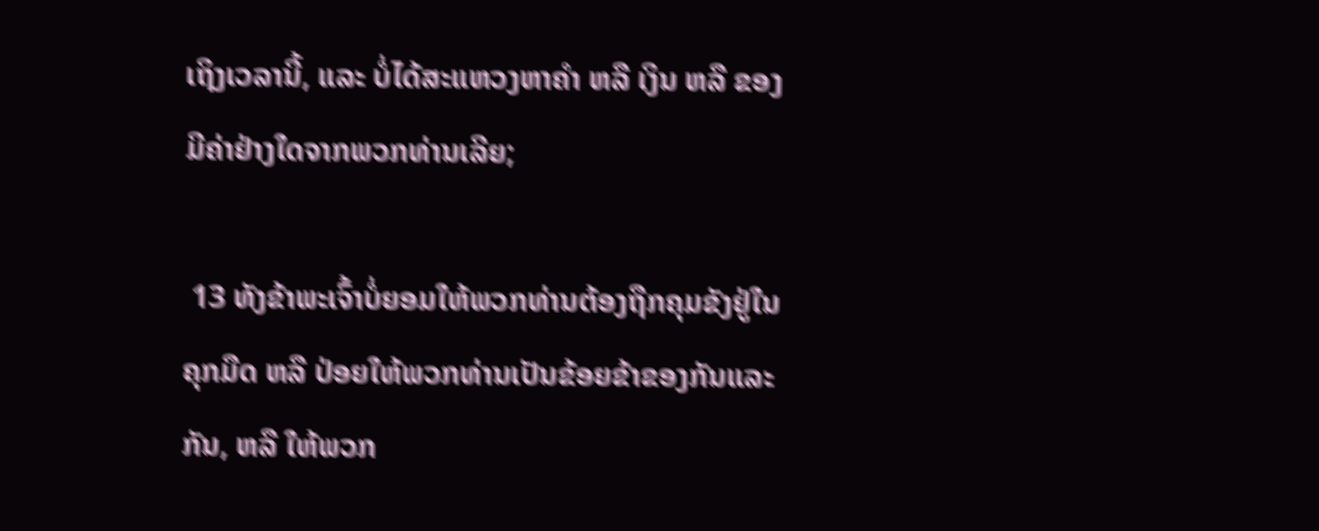ເຖິງເວລານີ້, ແລະ ບໍ່ໄດ້ສະແຫວງຫາຄຳ ຫລື ເງິນ ຫລື ຂອງມີຄ່າຢ່າງໃດຈາກພວກທ່ານເລີຍ;

 13 ທັງຂ້າພະເຈົ້າບໍ່ຍອມໃຫ້ພວກທ່ານຕ້ອງຖືກຄຸມຂັງຢູ່ໃນຄຸກມືດ ຫລື ປ່ອຍໃຫ້ພວກທ່ານເປັນຂ້ອຍຂ້າຂອງກັນແລະກັນ, ຫລື ໃຫ້ພວກ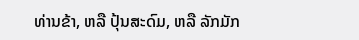ທ່ານຂ້າ, ຫລື ປຸ້ນສະດົມ, ຫລື ລັກມັກ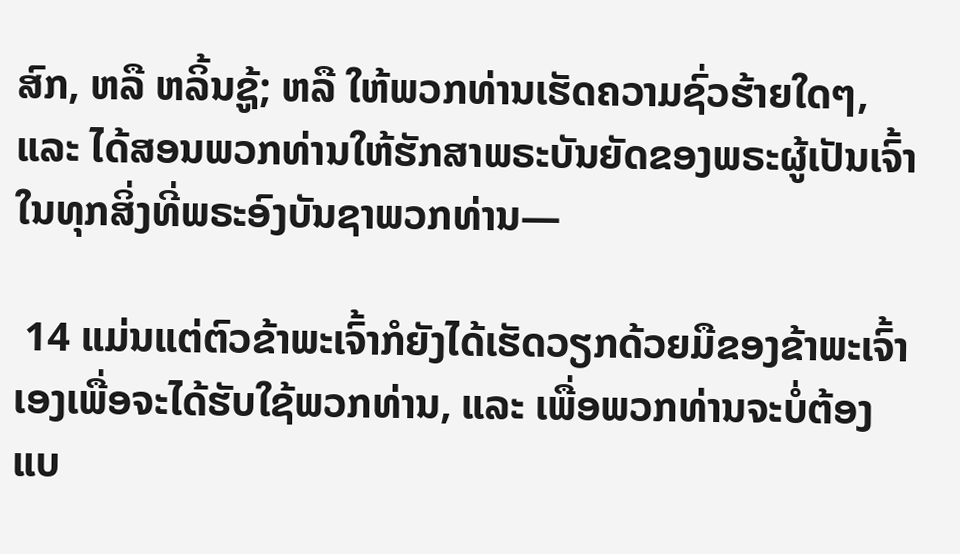ສົກ, ຫລື ຫລິ້ນຊູ້; ຫລື ໃຫ້ພວກທ່ານເຮັດຄວາມຊົ່ວຮ້າຍໃດໆ, ແລະ ໄດ້ສອນພວກທ່ານໃຫ້ຮັກສາພຣະບັນຍັດຂອງພຣະຜູ້ເປັນເຈົ້າ ໃນທຸກສິ່ງທີ່ພຣະອົງບັນຊາພວກທ່ານ—

 14 ແມ່ນແຕ່ຕົວຂ້າພະເຈົ້າກໍຍັງໄດ້ເຮັດວຽກດ້ວຍມືຂອງຂ້າພະເຈົ້າເອງເພື່ອຈະໄດ້ຮັບໃຊ້ພວກທ່ານ, ແລະ ເພື່ອພວກທ່ານຈະບໍ່ຕ້ອງແບ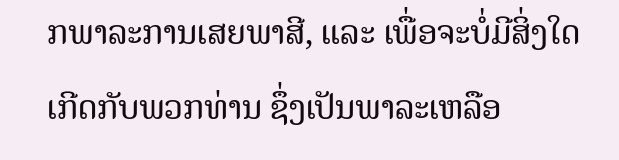ກພາລະການເສຍພາສີ, ແລະ ເພື່ອຈະບໍ່ມີສິ່ງໃດເກີດກັບພວກທ່ານ ຊຶ່ງເປັນພາລະເຫລືອ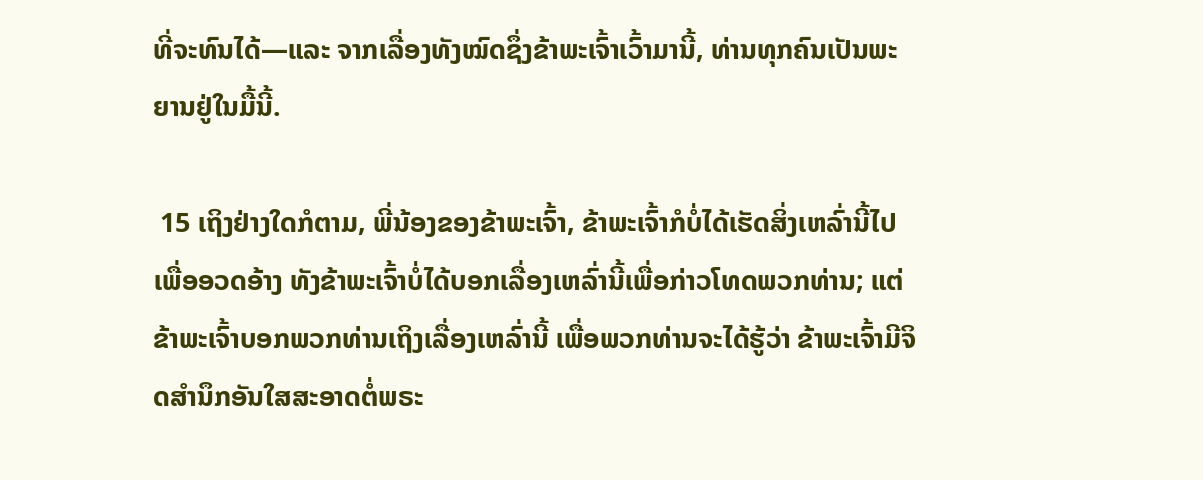ທີ່ຈະທົນໄດ້—ແລະ ຈາກເລື່ອງທັງໝົດຊຶ່ງຂ້າພະເຈົ້າເວົ້າມານີ້, ທ່ານທຸກຄົນເປັນພະຍານຢູ່ໃນມື້ນີ້.

 15 ເຖິງຢ່າງໃດກໍຕາມ, ພີ່ນ້ອງຂອງຂ້າພະເຈົ້າ, ຂ້າພະເຈົ້າກໍບໍ່ໄດ້ເຮັດສິ່ງເຫລົ່ານີ້ໄປເພື່ອອວດອ້າງ ທັງຂ້າພະເຈົ້າບໍ່ໄດ້ບອກເລື່ອງເຫລົ່ານີ້ເພື່ອກ່າວໂທດພວກທ່ານ; ແຕ່ຂ້າພະເຈົ້າບອກພວກທ່ານເຖິງເລື່ອງເຫລົ່ານີ້ ເພື່ອພວກທ່ານຈະໄດ້ຮູ້ວ່າ ຂ້າພະເຈົ້າມີຈິດສຳນຶກອັນໃສສະອາດຕໍ່ພຣະ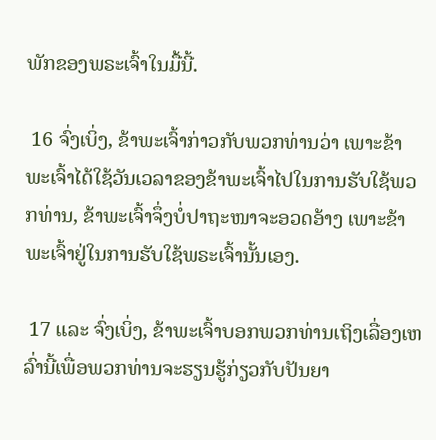ພັກຂອງພຣະເຈົ້າໃນມື້ນີ້.

 16 ຈົ່ງເບິ່ງ, ຂ້າພະເຈົ້າກ່າວກັບພວກທ່ານວ່າ ເພາະຂ້າພະເຈົ້າໄດ້ໃຊ້ວັນເວລາຂອງຂ້າພະເຈົ້າໄປໃນການຮັບໃຊ້ພວກທ່ານ, ຂ້າພະເຈົ້າຈຶ່ງບໍ່ປາຖະໜາຈະອວດອ້າງ ເພາະຂ້າພະເຈົ້າຢູ່ໃນການຮັບໃຊ້ພຣະເຈົ້ານັ້ນເອງ.

 17 ແລະ ຈົ່ງເບິ່ງ, ຂ້າພະເຈົ້າບອກພວກທ່ານເຖິງເລື່ອງເຫລົ່ານີ້ເພື່ອພວກທ່ານຈະຮຽນຮູ້ກ່ຽວກັບປັນຍາ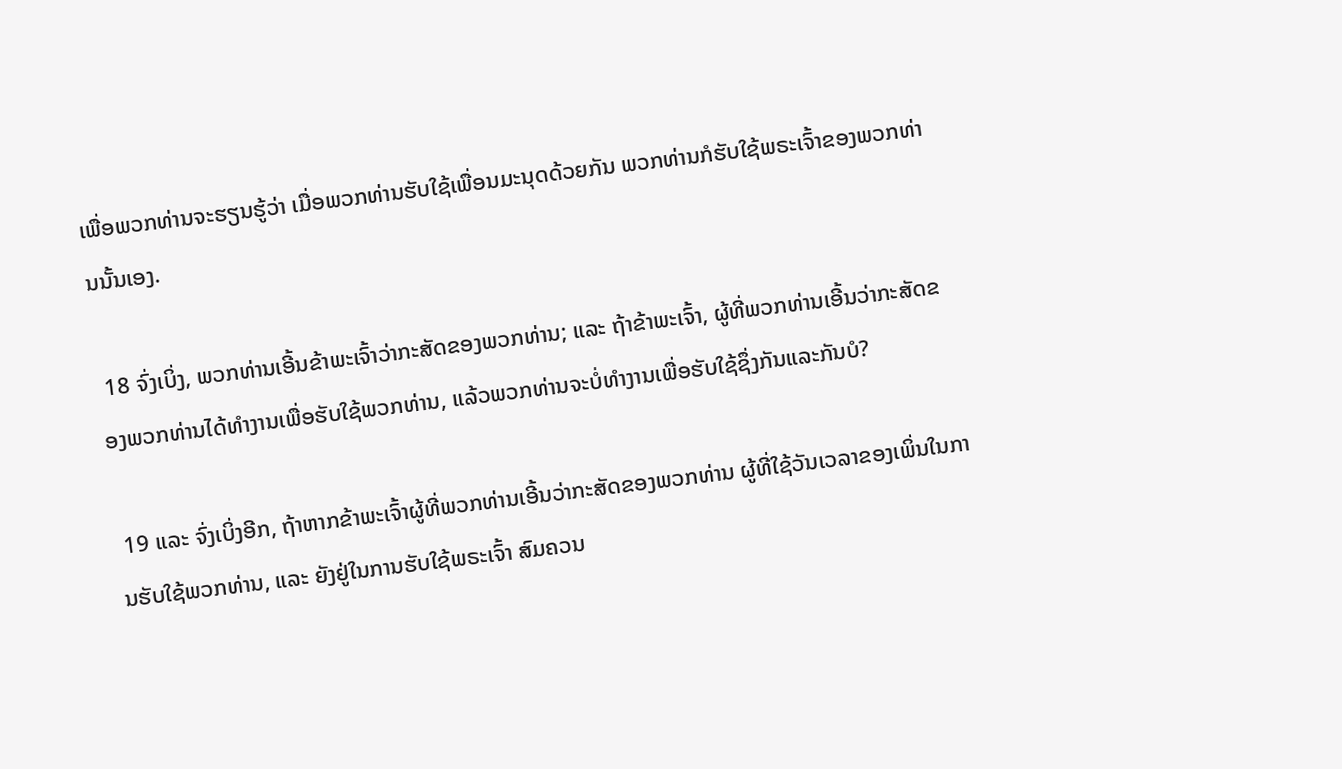ເພື່ອພວກທ່ານຈະຮຽນຮູ້ວ່າ ເມື່ອພວກທ່ານຮັບໃຊ້ເພື່ອນມະນຸດດ້ວຍກັນ ພວກທ່ານກໍຮັບໃຊ້ພຣະເຈົ້າຂອງພວກທ່ານນັ້ນເອງ.

 18 ຈົ່ງເບິ່ງ, ພວກທ່ານເອີ້ນຂ້າພະເຈົ້າວ່າກະສັດຂອງພວກທ່ານ; ແລະ ຖ້າຂ້າພະເຈົ້າ, ຜູ້ທີ່ພວກທ່ານເອີ້ນວ່າກະສັດຂອງພວກທ່ານໄດ້ທຳງານເພື່ອຮັບໃຊ້ພວກທ່ານ, ແລ້ວພວກທ່ານຈະບໍ່ທຳງານເພື່ອຮັບໃຊ້ຊຶ່ງກັນແລະກັນບໍ?

 19 ແລະ ຈົ່ງເບິ່ງອີກ, ຖ້າຫາກຂ້າພະເຈົ້າຜູ້ທີ່ພວກທ່ານເອີ້ນວ່າກະສັດຂອງພວກທ່ານ ຜູ້ທີ່ໃຊ້ວັນເວລາຂອງເພິ່ນໃນການຮັບໃຊ້ພວກທ່ານ, ແລະ ຍັງຢູ່ໃນການຮັບໃຊ້ພຣະເຈົ້າ ສົມຄວນ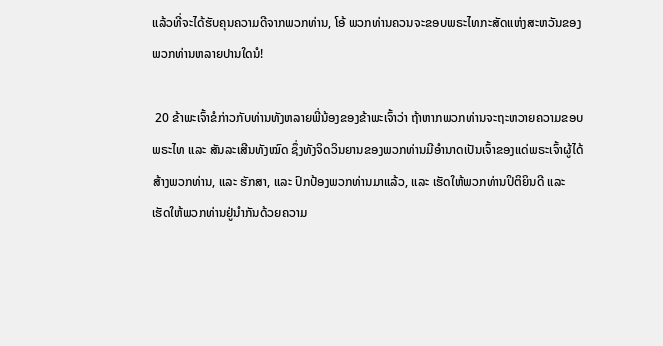ແລ້ວທີ່ຈະໄດ້ຮັບຄຸນຄວາມດີຈາກພວກທ່ານ, ໂອ້ ພວກທ່ານຄວນຈະຂອບພຣະໄທກະສັດແຫ່ງສະຫວັນຂອງພວກທ່ານຫລາຍປານໃດນໍ!

 20 ຂ້າພະເຈົ້າຂໍກ່າວກັບທ່ານທັງຫລາຍພີ່ນ້ອງຂອງຂ້າພະເຈົ້າວ່າ ຖ້າຫາກພວກທ່ານຈະຖະຫວາຍຄວາມຂອບພຣະໄທ ແລະ ສັນລະເສີນທັງໝົດ ຊຶ່ງທັງຈິດວິນຍານຂອງພວກທ່ານມີອຳນາດເປັນເຈົ້າຂອງແດ່ພຣະເຈົ້າຜູ້ໄດ້ສ້າງພວກທ່ານ, ແລະ ຮັກສາ, ແລະ ປົກປ້ອງພວກທ່ານມາແລ້ວ, ແລະ ເຮັດໃຫ້ພວກທ່ານປິຕິຍິນດີ ແລະ ເຮັດໃຫ້ພວກທ່ານຢູ່ນຳກັນດ້ວຍຄວາມ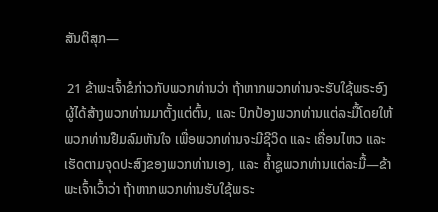ສັນຕິສຸກ—

 21 ຂ້າພະເຈົ້າຂໍກ່າວກັບພວກທ່ານວ່າ ຖ້າຫາກພວກທ່ານຈະຮັບໃຊ້ພຣະອົງຜູ້ໄດ້ສ້າງພວກທ່ານມາຕັ້ງແຕ່ຕົ້ນ, ແລະ ປົກປ້ອງພວກທ່ານແຕ່ລະມື້ໂດຍໃຫ້ພວກທ່ານຢືມລົມຫັນໃຈ ເພື່ອພວກທ່ານຈະມີຊີວິດ ແລະ ເຄື່ອນໄຫວ ແລະ ເຮັດຕາມຈຸດປະສົງຂອງພວກທ່ານເອງ, ແລະ ຄ້ຳຊູພວກທ່ານແຕ່ລະມື້—ຂ້າພະເຈົ້າເວົ້າວ່າ ຖ້າຫາກພວກທ່ານຮັບໃຊ້ພຣະ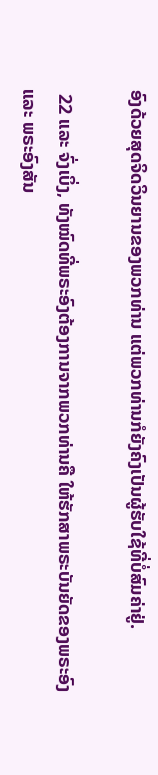ອົງດ້ວຍສຸດຈິດວິນຍານຂອງພວກທ່ານ ແຕ່ພວກທ່ານກໍຍັງຄົງເປັນຜູ້ຮັບໃຊ້ທີ່ບໍ່ສົມຄ່າຢູ່.

 22 ແລະ ຈົ່ງເບິ່ງ, ທັງໝົດທີ່ພຣະອົງຕ້ອງການຈາກພວກທ່ານຄື ໃຫ້ຮັກສາພຣະບັນຍັດຂອງພຣະອົງ ແລະ ພຣະອົງສັນ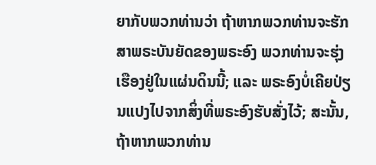ຍາກັບພວກທ່ານວ່າ ຖ້າຫາກພວກທ່ານຈະຮັກສາພຣະບັນຍັດຂອງພຣະອົງ ພວກທ່ານຈະຮຸ່ງເຮືອງຢູ່ໃນແຜ່ນດິນນີ້; ແລະ ພຣະອົງບໍ່ເຄີຍປ່ຽນແປງໄປຈາກສິ່ງທີ່ພຣະອົງຮັບສັ່ງໄວ້; ສະນັ້ນ, ຖ້າຫາກພວກທ່ານ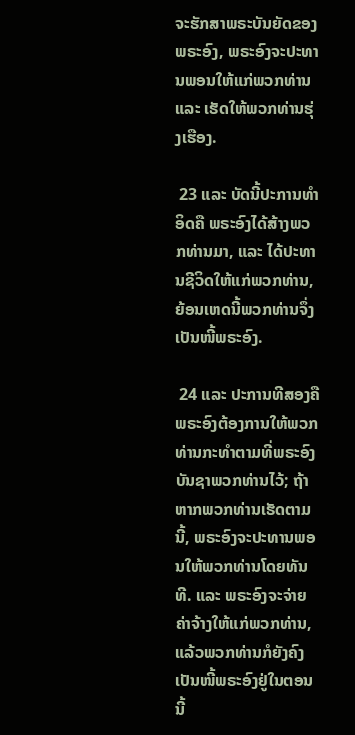ຈະຮັກສາພຣະບັນຍັດຂອງພຣະອົງ, ພຣະອົງຈະປະທານພອນໃຫ້ແກ່ພວກທ່ານ ແລະ ເຮັດໃຫ້ພວກທ່ານຮຸ່ງເຮືອງ.

 23 ແລະ ບັດນີ້ປະການທຳອິດຄື ພຣະອົງໄດ້ສ້າງພວກທ່ານມາ, ແລະ ໄດ້ປະທານຊີວິດໃຫ້ແກ່ພວກທ່ານ, ຍ້ອນເຫດນີ້ພວກທ່ານຈຶ່ງເປັນໜີ້ພຣະອົງ.

 24 ແລະ ປະການທີສອງຄື ພຣະອົງຕ້ອງການໃຫ້ພວກທ່ານກະທຳຕາມທີ່ພຣະອົງບັນຊາພວກທ່ານໄວ້; ຖ້າຫາກພວກທ່ານເຮັດຕາມນີ້, ພຣະອົງຈະປະທານພອນໃຫ້ພວກທ່ານໂດຍທັນທີ. ແລະ ພຣະອົງຈະຈ່າຍຄ່າຈ້າງໃຫ້ແກ່ພວກທ່ານ, ແລ້ວພວກທ່ານກໍຍັງຄົງເປັນໜີ້ພຣະອົງຢູ່ໃນຕອນນີ້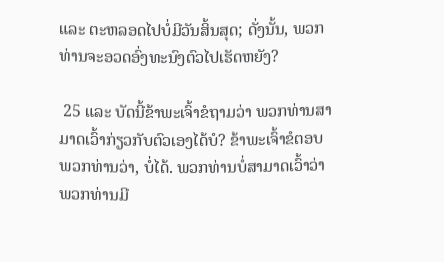ແລະ ຕະຫລອດໄປບໍ່ມີວັນສິ້ນສຸດ; ດັ່ງນັ້ນ, ພວກທ່ານຈະອວດອົ່ງທະນົງຕົວໄປເຮັດຫຍັງ?

 25 ແລະ ບັດນີ້ຂ້າພະເຈົ້າຂໍຖາມວ່າ ພວກທ່ານສາມາດເວົ້າກ່ຽວກັບຕົວເອງໄດ້ບໍ? ຂ້າພະເຈົ້າຂໍຕອບພວກທ່ານວ່າ, ບໍ່ໄດ້. ພວກທ່ານບໍ່ສາມາດເວົ້າວ່າ ພວກທ່ານມີ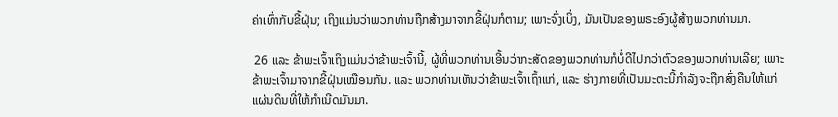ຄ່າເທົ່າກັບຂີ້ຝຸ່ນ; ເຖິງແມ່ນວ່າພວກທ່ານຖືກສ້າງມາຈາກຂີ້ຝຸ່ນກໍຕາມ; ເພາະຈົ່ງເບິ່ງ, ມັນເປັນຂອງພຣະອົງຜູ້ສ້າງພວກທ່ານມາ.

 26 ແລະ ຂ້າພະເຈົ້າເຖິງແມ່ນວ່າຂ້າພະເຈົ້ານີ້, ຜູ້ທີ່ພວກທ່ານເອີ້ນວ່າກະສັດຂອງພວກທ່ານກໍບໍ່ດີໄປກວ່າຕົວຂອງພວກທ່ານເລີຍ; ເພາະຂ້າພະເຈົ້າມາຈາກຂີ້ຝຸ່ນເໝືອນກັນ. ແລະ ພວກທ່ານເຫັນວ່າຂ້າພະເຈົ້າເຖົ້າແກ່, ແລະ ຮ່າງກາຍທີ່ເປັນມະຕະນີ້ກຳລັງຈະຖືກສົ່ງຄືນໃຫ້ແກ່ແຜ່ນດິນທີ່ໃຫ້ກຳເນີດມັນມາ.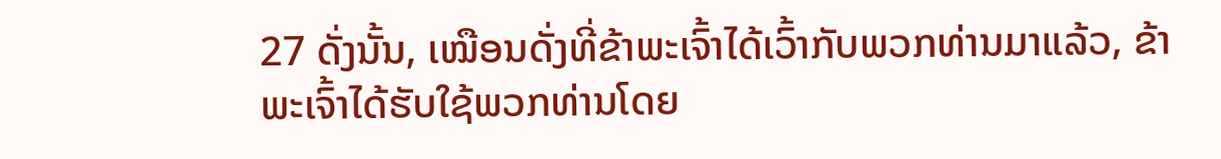27 ດັ່ງນັ້ນ, ເໝືອນດັ່ງທີ່ຂ້າພະເຈົ້າໄດ້ເວົ້າກັບພວກທ່ານມາແລ້ວ, ຂ້າພະເຈົ້າໄດ້ຮັບໃຊ້ພວກທ່ານໂດຍ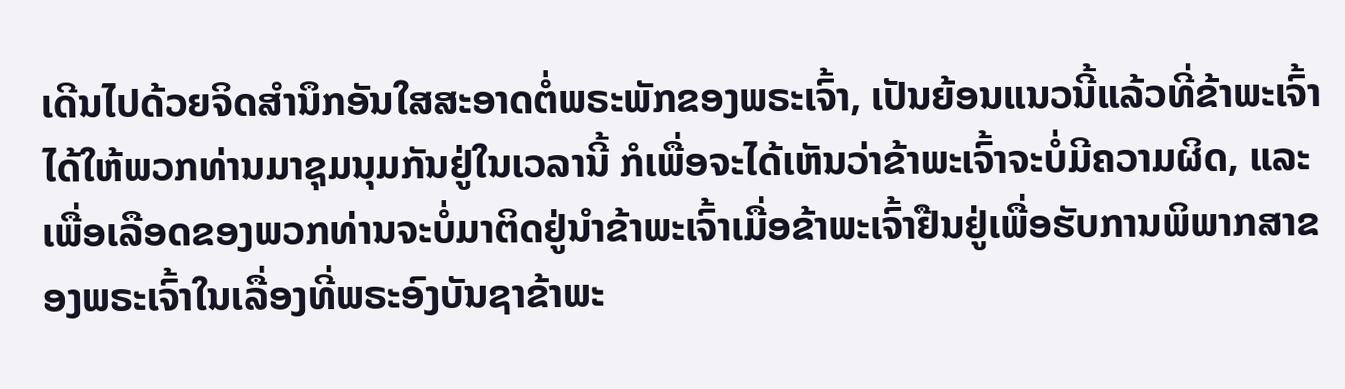ເດີນໄປດ້ວຍຈິດສຳນຶກອັນໃສສະອາດຕໍ່ພຣະພັກຂອງພຣະເຈົ້າ, ເປັນຍ້ອນແນວນີ້ແລ້ວທີ່ຂ້າພະເຈົ້າໄດ້ໃຫ້ພວກທ່ານມາຊຸມນຸມກັນຢູ່ໃນເວລານີ້ ກໍເພື່ອຈະໄດ້ເຫັນວ່າຂ້າພະເຈົ້າຈະບໍ່ມີຄວາມຜິດ, ແລະ ເພື່ອເລືອດຂອງພວກທ່ານຈະບໍ່ມາຕິດຢູ່ນຳຂ້າພະເຈົ້າເມື່ອຂ້າພະເຈົ້າຢືນຢູ່ເພື່ອຮັບການພິພາກສາຂອງພຣະເຈົ້າໃນເລື່ອງທີ່ພຣະອົງບັນຊາຂ້າພະ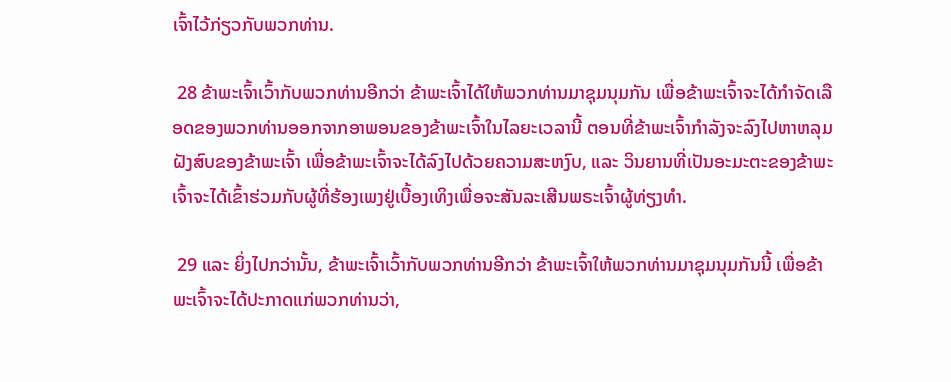ເຈົ້າໄວ້ກ່ຽວກັບພວກທ່ານ.

 28 ຂ້າພະເຈົ້າເວົ້າກັບພວກທ່ານອີກວ່າ ຂ້າພະເຈົ້າໄດ້ໃຫ້ພວກທ່ານມາຊຸມນຸມກັນ ເພື່ອຂ້າພະເຈົ້າຈະໄດ້ກຳຈັດເລືອດຂອງພວກທ່ານອອກຈາກອາພອນຂອງຂ້າພະເຈົ້າໃນໄລຍະເວລານີ້ ຕອນທີ່ຂ້າພະເຈົ້າກຳລັງຈະລົງໄປຫາຫລຸມຝັງສົບຂອງຂ້າພະເຈົ້າ ເພື່ອຂ້າພະເຈົ້າຈະໄດ້ລົງໄປດ້ວຍຄວາມສະຫງົບ, ແລະ ວິນຍານທີ່ເປັນອະມະຕະຂອງຂ້າພະເຈົ້າຈະໄດ້ເຂົ້າຮ່ວມກັບຜູ້ທີ່ຮ້ອງເພງຢູ່ເບື້ອງເທິງເພື່ອຈະສັນລະເສີນພຣະເຈົ້າຜູ້ທ່ຽງທຳ.

 29 ແລະ ຍິ່ງໄປກວ່ານັ້ນ, ຂ້າພະເຈົ້າເວົ້າກັບພວກທ່ານອີກວ່າ ຂ້າພະເຈົ້າໃຫ້ພວກທ່ານມາຊຸມນຸມກັນນີ້ ເພື່ອຂ້າພະເຈົ້າຈະໄດ້ປະກາດແກ່ພວກທ່ານວ່າ,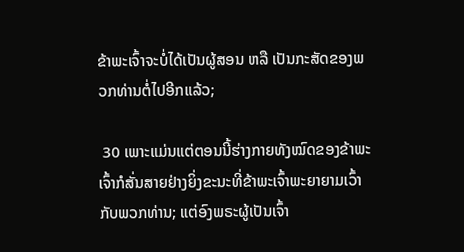ຂ້າພະເຈົ້າຈະບໍ່ໄດ້ເປັນຜູ້ສອນ ຫລື ເປັນກະສັດຂອງພວກທ່ານຕໍ່ໄປອີກແລ້ວ;

 30 ເພາະແມ່ນແຕ່ຕອນນີ້ຮ່າງກາຍທັງໝົດຂອງຂ້າພະເຈົ້າກໍສັ່ນສາຍຢ່າງຍິ່ງຂະນະທີ່ຂ້າພະເຈົ້າພະຍາຍາມເວົ້າກັບພວກທ່ານ; ແຕ່ອົງພຣະຜູ້ເປັນເຈົ້າ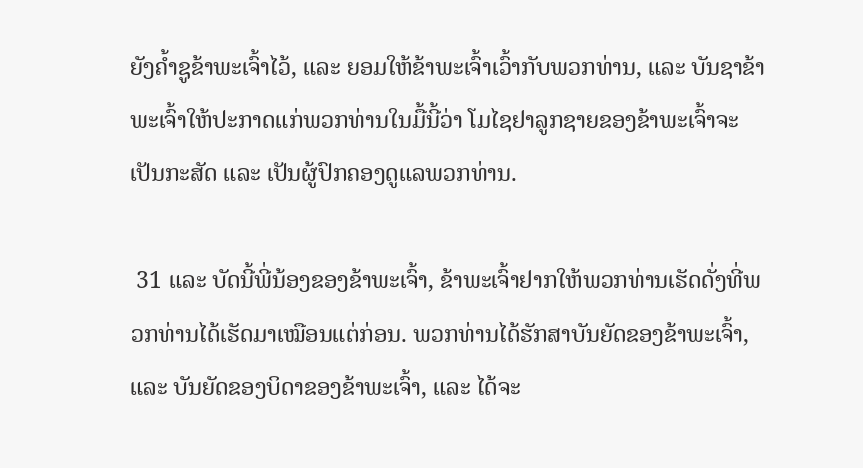ຍັງຄ້ຳຊູຂ້າພະເຈົ້າໄວ້, ແລະ ຍອມໃຫ້ຂ້າພະເຈົ້າເວົ້າກັບພວກທ່ານ, ແລະ ບັນຊາຂ້າພະເຈົ້າໃຫ້ປະກາດແກ່ພວກທ່ານໃນມື້ນີ້ວ່າ ໂມໄຊຢາລູກຊາຍຂອງຂ້າພະເຈົ້າຈະເປັນກະສັດ ແລະ ເປັນຜູ້ປົກຄອງດູແລພວກທ່ານ.

 31 ແລະ ບັດນີ້ພີ່ນ້ອງຂອງຂ້າພະເຈົ້າ, ຂ້າພະເຈົ້າຢາກໃຫ້ພວກທ່ານເຮັດດັ່ງທີ່ພວກທ່ານໄດ້ເຮັດມາເໝືອນແຕ່ກ່ອນ. ພວກທ່ານໄດ້ຮັກສາບັນຍັດຂອງຂ້າພະເຈົ້າ, ແລະ ບັນຍັດຂອງບິດາຂອງຂ້າພະເຈົ້າ, ແລະ ໄດ້ຈະ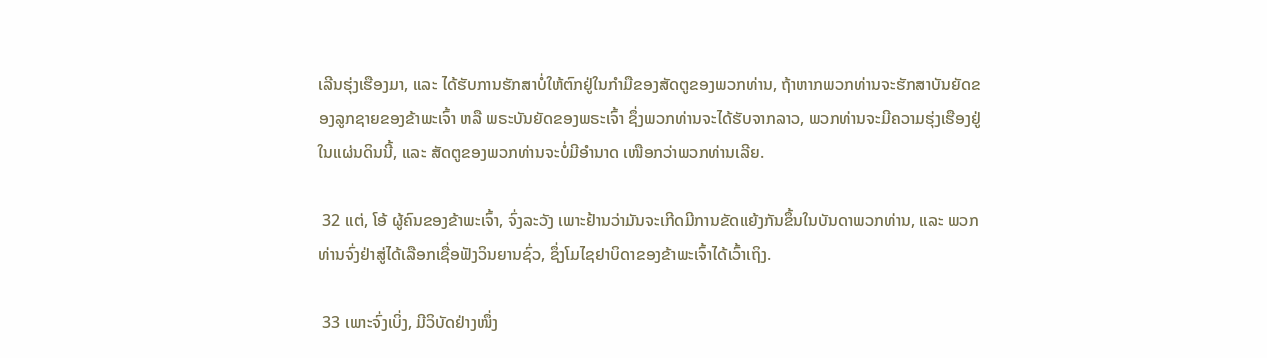ເລີນຮຸ່ງເຮືອງມາ, ແລະ ໄດ້ຮັບການຮັກສາບໍ່ໃຫ້ຕົກຢູ່ໃນກຳມືຂອງສັດຕູຂອງພວກທ່ານ, ຖ້າຫາກພວກທ່ານຈະຮັກສາບັນຍັດຂອງລູກຊາຍຂອງຂ້າພະເຈົ້າ ຫລື ພຣະບັນຍັດຂອງພຣະເຈົ້າ ຊຶ່ງພວກທ່ານຈະໄດ້ຮັບຈາກລາວ, ພວກທ່ານຈະມີຄວາມຮຸ່ງເຮືອງຢູ່ໃນແຜ່ນດິນນີ້, ແລະ ສັດຕູຂອງພວກທ່ານຈະບໍ່ມີອຳນາດ ເໜືອກວ່າພວກທ່ານເລີຍ.

 32 ແຕ່, ໂອ້ ຜູ້ຄົນຂອງຂ້າພະເຈົ້າ, ຈົ່ງລະວັງ ເພາະຢ້ານວ່າມັນຈະເກີດມີການຂັດແຍ້ງກັນຂຶ້ນໃນບັນດາພວກທ່ານ, ແລະ ພວກທ່ານຈົ່ງຢ່າສູ່ໄດ້ເລືອກເຊື່ອຟັງວິນຍານຊົ່ວ, ຊຶ່ງໂມໄຊຢາບິດາຂອງຂ້າພະເຈົ້າໄດ້ເວົ້າເຖິງ.

 33 ເພາະຈົ່ງເບິ່ງ, ມີວິບັດຢ່າງໜຶ່ງ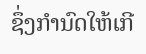ຊຶ່ງກຳນົດໃຫ້ເກີ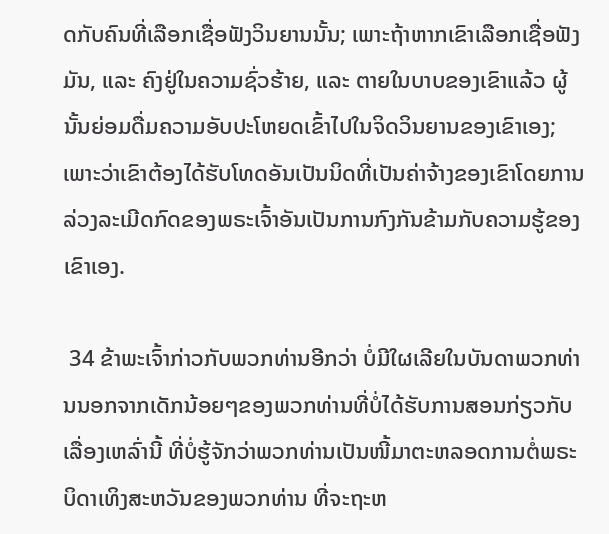ດກັບຄົນທີ່ເລືອກເຊື່ອຟັງວິນຍານນັ້ນ; ເພາະຖ້າຫາກເຂົາເລືອກເຊື່ອຟັງມັນ, ແລະ ຄົງຢູ່ໃນຄວາມຊົ່ວຮ້າຍ, ແລະ ຕາຍໃນບາບຂອງເຂົາແລ້ວ ຜູ້ນັ້ນຍ່ອມດື່ມຄວາມອັບປະໂຫຍດເຂົ້າໄປໃນຈິດວິນຍານຂອງເຂົາເອງ; ເພາະວ່າເຂົາຕ້ອງໄດ້ຮັບໂທດອັນເປັນນິດທີ່ເປັນຄ່າຈ້າງຂອງເຂົາໂດຍການລ່ວງລະເມີດກົດຂອງພຣະເຈົ້າອັນເປັນການກົງກັນຂ້າມກັບຄວາມຮູ້ຂອງເຂົາເອງ.

 34 ຂ້າພະເຈົ້າກ່າວກັບພວກທ່ານອີກວ່າ ບໍ່ມີໃຜເລີຍໃນບັນດາພວກທ່ານນອກຈາກເດັກນ້ອຍໆຂອງພວກທ່ານທີ່ບໍ່ໄດ້ຮັບການສອນກ່ຽວກັບເລື່ອງເຫລົ່ານີ້ ທີ່ບໍ່ຮູ້ຈັກວ່າພວກທ່ານເປັນໜີ້ມາຕະຫລອດການຕໍ່ພຣະບິດາເທິງສະຫວັນຂອງພວກທ່ານ ທີ່ຈະຖະຫ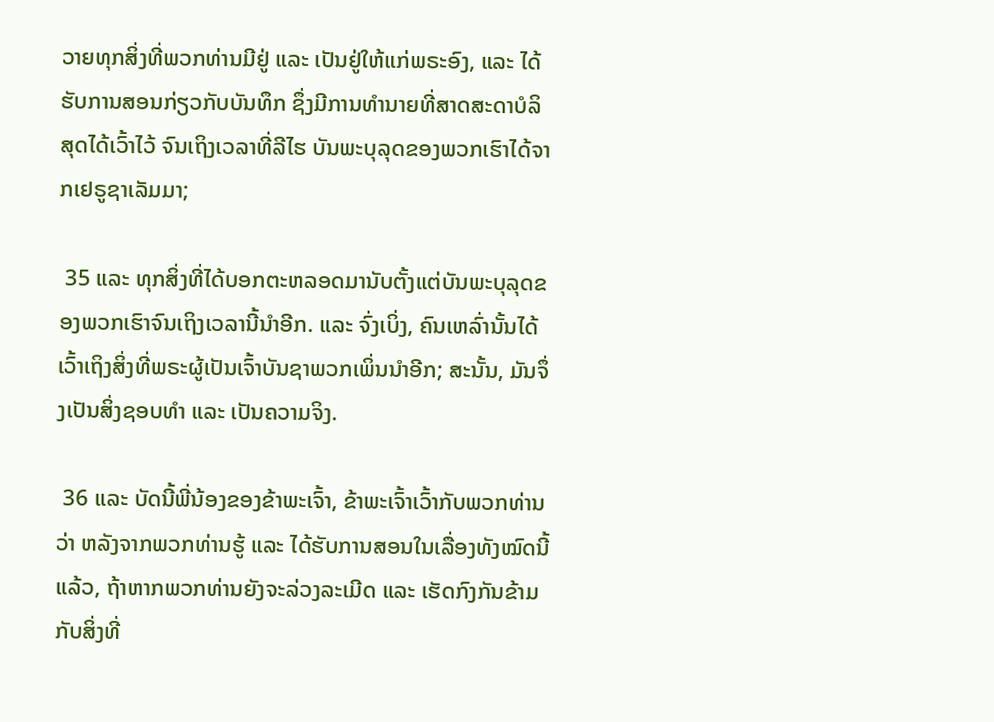ວາຍທຸກສິ່ງທີ່ພວກທ່ານມີຢູ່ ແລະ ເປັນຢູ່ໃຫ້ແກ່ພຣະອົງ, ແລະ ໄດ້ຮັບການສອນກ່ຽວກັບບັນທຶກ ຊຶ່ງມີການທຳນາຍທີ່ສາດສະດາບໍລິສຸດໄດ້ເວົ້າໄວ້ ຈົນເຖິງເວລາທີ່ລີໄຮ ບັນພະບຸລຸດຂອງພວກເຮົາໄດ້ຈາກເຢຣູຊາເລັມມາ;

 35 ແລະ ທຸກສິ່ງທີ່ໄດ້ບອກຕະຫລອດມານັບຕັ້ງແຕ່ບັນພະບຸລຸດຂອງພວກເຮົາຈົນເຖິງເວລານີ້ນຳອີກ. ແລະ ຈົ່ງເບິ່ງ, ຄົນເຫລົ່ານັ້ນໄດ້ເວົ້າເຖິງສິ່ງທີ່ພຣະຜູ້ເປັນເຈົ້າບັນຊາພວກເພິ່ນນຳອີກ; ສະນັ້ນ, ມັນຈຶ່ງເປັນສິ່ງຊອບທຳ ແລະ ເປັນຄວາມຈິງ.

 36 ແລະ ບັດນີ້ພີ່ນ້ອງຂອງຂ້າພະເຈົ້າ, ຂ້າພະເຈົ້າເວົ້າກັບພວກທ່ານວ່າ ຫລັງຈາກພວກທ່ານຮູ້ ແລະ ໄດ້ຮັບການສອນໃນເລື່ອງທັງໝົດນີ້ແລ້ວ, ຖ້າຫາກພວກທ່ານຍັງຈະລ່ວງລະເມີດ ແລະ ເຮັດກົງກັນຂ້າມກັບສິ່ງທີ່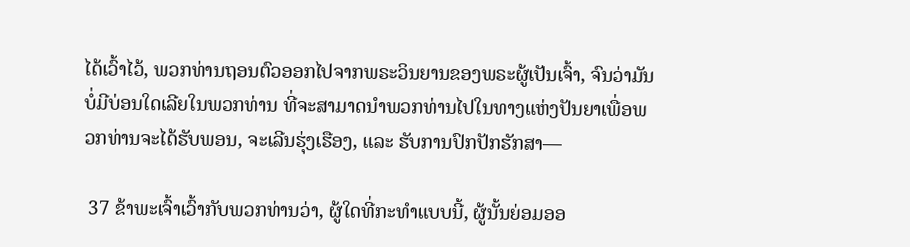ໄດ້ເວົ້າໄວ້, ພວກທ່ານຖອນຕົວອອກໄປຈາກພຣະວິນຍານຂອງພຣະຜູ້ເປັນເຈົ້າ, ຈົນວ່າມັນບໍ່ມີບ່ອນໃດເລີຍໃນພວກທ່ານ ທີ່ຈະສາມາດນຳພວກທ່ານໄປໃນທາງແຫ່ງປັນຍາເພື່ອພວກທ່ານຈະໄດ້ຮັບພອນ, ຈະເລີນຮຸ່ງເຮືອງ, ແລະ ຮັບການປົກປັກຮັກສາ—

 37 ຂ້າພະເຈົ້າເວົ້າກັບພວກທ່ານວ່າ, ຜູ້ໃດທີ່ກະທຳແບບນີ້, ຜູ້ນັ້ນຍ່ອມອອ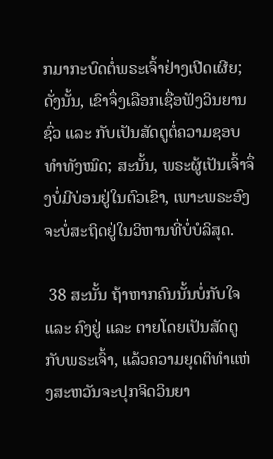ກມາກະບົດຕໍ່ພຣະເຈົ້າຢ່າງເປີດເຜີຍ; ດັ່ງນັ້ນ, ເຂົາຈຶ່ງເລືອກເຊື່ອຟັງວິນຍານຊົ່ວ ແລະ ກັບເປັນສັດຕູຕໍ່ຄວາມຊອບທຳທັງໝົດ; ສະນັ້ນ, ພຣະຜູ້ເປັນເຈົ້າຈຶ່ງບໍ່ມີບ່ອນຢູ່ໃນຕົວເຂົາ, ເພາະພຣະອົງຈະບໍ່ສະຖິດຢູ່ໃນວິຫານທີ່ບໍ່ບໍລິສຸດ.

 38 ສະນັ້ນ ຖ້າຫາກຄົນນັ້ນບໍ່ກັບໃຈ ແລະ ຄົງຢູ່ ແລະ ຕາຍໂດຍເປັນສັດຕູກັບພຣະເຈົ້າ, ແລ້ວຄວາມຍຸດຕິທຳແຫ່ງສະຫວັນຈະປຸກຈິດວິນຍາ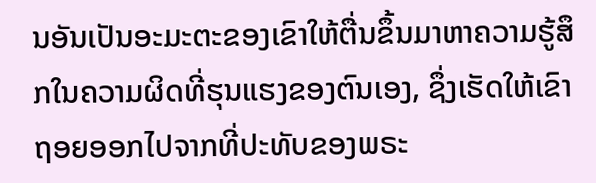ນອັນເປັນອະມະຕະຂອງເຂົາໃຫ້ຕື່ນຂຶ້ນມາຫາຄວາມຮູ້ສຶກໃນຄວາມຜິດທີ່ຮຸນແຮງຂອງຕົນເອງ, ຊຶ່ງເຮັດໃຫ້ເຂົາຖອຍອອກໄປຈາກທີ່ປະທັບຂອງພຣະ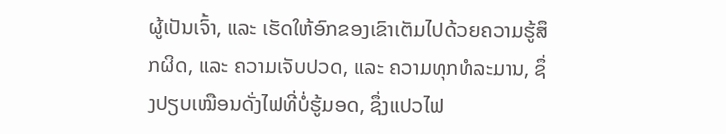ຜູ້ເປັນເຈົ້າ, ແລະ ເຮັດໃຫ້ອົກຂອງເຂົາເຕັມໄປດ້ວຍຄວາມຮູ້ສຶກຜິດ, ແລະ ຄວາມເຈັບປວດ, ແລະ ຄວາມທຸກທໍລະມານ, ຊຶ່ງປຽບເໝືອນດັ່ງໄຟທີ່ບໍ່ຮູ້ມອດ, ຊຶ່ງແປວໄຟ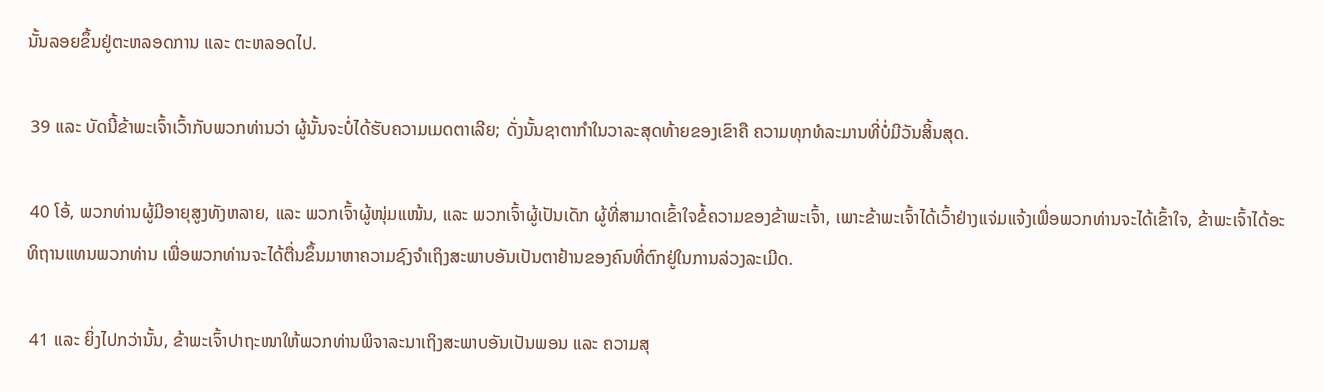ນັ້ນລອຍຂຶ້ນຢູ່ຕະຫລອດການ ແລະ ຕະຫລອດໄປ.

 39 ແລະ ບັດນີ້ຂ້າພະເຈົ້າເວົ້າກັບພວກທ່ານວ່າ ຜູ້ນັ້ນຈະບໍ່ໄດ້ຮັບຄວາມເມດຕາເລີຍ; ດັ່ງນັ້ນຊາຕາກຳໃນວາລະສຸດທ້າຍຂອງເຂົາຄື ຄວາມທຸກທໍລະມານທີ່ບໍ່ມີວັນສິ້ນສຸດ.

 40 ໂອ້, ພວກທ່ານຜູ້ມີອາຍຸສູງທັງຫລາຍ, ແລະ ພວກເຈົ້າຜູ້ໜຸ່ມແໜ້ນ, ແລະ ພວກເຈົ້າຜູ້ເປັນເດັກ ຜູ້ທີ່ສາມາດເຂົ້າໃຈຂໍ້ຄວາມຂອງຂ້າພະເຈົ້າ, ເພາະຂ້າພະເຈົ້າໄດ້ເວົ້າຢ່າງແຈ່ມແຈ້ງເພື່ອພວກທ່ານຈະໄດ້ເຂົ້າໃຈ, ຂ້າພະເຈົ້າໄດ້ອະທິຖານແທນພວກທ່ານ ເພື່ອພວກທ່ານຈະໄດ້ຕື່ນຂຶ້ນມາຫາຄວາມຊົງຈຳເຖິງສະພາບອັນເປັນຕາຢ້ານຂອງຄົນທີ່ຕົກຢູ່ໃນການລ່ວງລະເມີດ.

 41 ແລະ ຍິ່ງໄປກວ່ານັ້ນ, ຂ້າພະເຈົ້າປາຖະໜາໃຫ້ພວກທ່ານພິຈາລະນາເຖິງສະພາບອັນເປັນພອນ ແລະ ຄວາມສຸ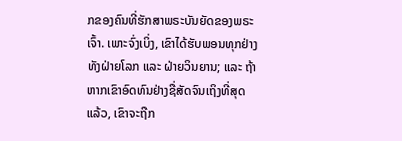ກຂອງຄົນທີ່ຮັກສາພຣະບັນຍັດຂອງພຣະເຈົ້າ. ເພາະຈົ່ງເບິ່ງ, ເຂົາໄດ້ຮັບພອນທຸກຢ່າງ ທັງຝ່າຍໂລກ ແລະ ຝ່າຍວິນຍານ; ແລະ ຖ້າຫາກເຂົາອົດທົນຢ່າງຊື່ສັດຈົນເຖິງທີ່ສຸດແລ້ວ, ເຂົາຈະຖືກ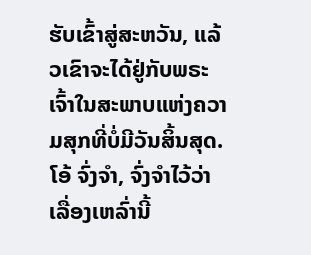ຮັບເຂົ້າສູ່ສະຫວັນ, ແລ້ວເຂົາຈະໄດ້ຢູ່ກັບພຣະເຈົ້າໃນສະພາບແຫ່ງຄວາມສຸກທີ່ບໍ່ມີວັນສິ້ນສຸດ. ໂອ້ ຈົ່ງຈຳ, ຈົ່ງຈຳໄວ້ວ່າ ເລື່ອງເຫລົ່ານີ້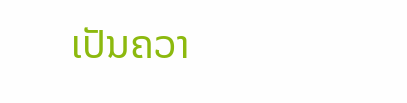ເປັນຄວາ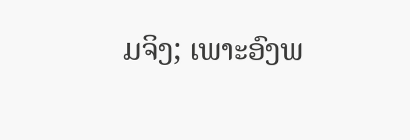ມຈິງ; ເພາະອົງພ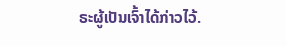ຣະຜູ້ເປັນເຈົ້າໄດ້ກ່າວໄວ້.